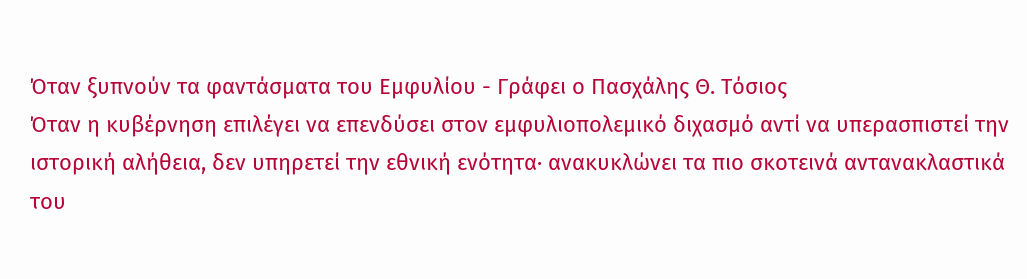Όταν ξυπνούν τα φαντάσματα του Εμφυλίου - Γράφει ο Πασχάλης Θ. Τόσιος
Όταν η κυβέρνηση επιλέγει να επενδύσει στον εμφυλιοπολεμικό διχασμό αντί να υπερασπιστεί την ιστορική αλήθεια, δεν υπηρετεί την εθνική ενότητα· ανακυκλώνει τα πιο σκοτεινά αντανακλαστικά του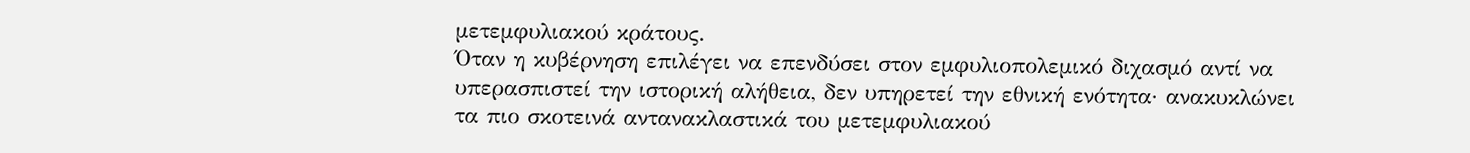μετεμφυλιακού κράτους.
Όταν η κυβέρνηση επιλέγει να επενδύσει στον εμφυλιοπολεμικό διχασμό αντί να υπερασπιστεί την ιστορική αλήθεια, δεν υπηρετεί την εθνική ενότητα· ανακυκλώνει τα πιο σκοτεινά αντανακλαστικά του μετεμφυλιακού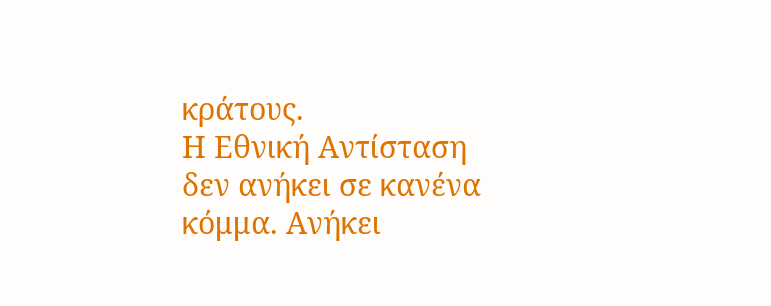κράτους.
Η Εθνική Αντίσταση δεν ανήκει σε κανένα κόμμα. Ανήκει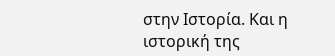στην Ιστορία. Και η ιστορική της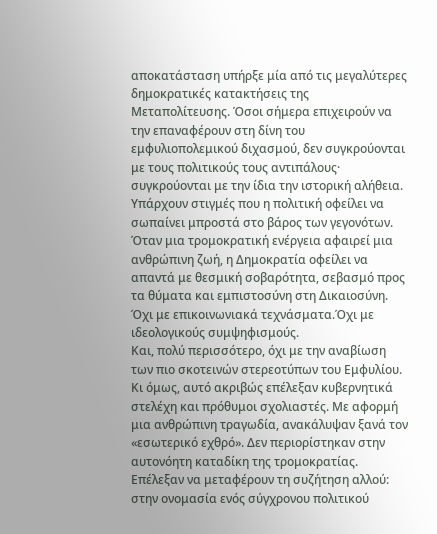αποκατάσταση υπήρξε μία από τις μεγαλύτερες δημοκρατικές κατακτήσεις της Μεταπολίτευσης. Όσοι σήμερα επιχειρούν να την επαναφέρουν στη δίνη του εμφυλιοπολεμικού διχασμού, δεν συγκρούονται με τους πολιτικούς τους αντιπάλους· συγκρούονται με την ίδια την ιστορική αλήθεια.
Υπάρχουν στιγμές που η πολιτική οφείλει να σωπαίνει μπροστά στο βάρος των γεγονότων. Όταν μια τρομοκρατική ενέργεια αφαιρεί μια ανθρώπινη ζωή, η Δημοκρατία οφείλει να απαντά με θεσμική σοβαρότητα, σεβασμό προς τα θύματα και εμπιστοσύνη στη Δικαιοσύνη.
Όχι με επικοινωνιακά τεχνάσματα.Όχι με ιδεολογικούς συμψηφισμούς.
Και, πολύ περισσότερο, όχι με την αναβίωση των πιο σκοτεινών στερεοτύπων του Εμφυλίου.
Κι όμως, αυτό ακριβώς επέλεξαν κυβερνητικά στελέχη και πρόθυμοι σχολιαστές. Με αφορμή μια ανθρώπινη τραγωδία, ανακάλυψαν ξανά τον «εσωτερικό εχθρό». Δεν περιορίστηκαν στην αυτονόητη καταδίκη της τρομοκρατίας. Επέλεξαν να μεταφέρουν τη συζήτηση αλλού: στην ονομασία ενός σύγχρονου πολιτικού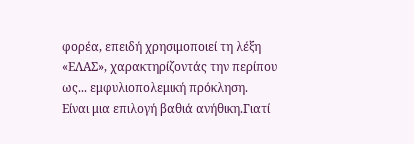φορέα, επειδή χρησιμοποιεί τη λέξη «ΕΛΑΣ», χαρακτηρίζοντάς την περίπου ως... εμφυλιοπολεμική πρόκληση.
Είναι μια επιλογή βαθιά ανήθικη.Γιατί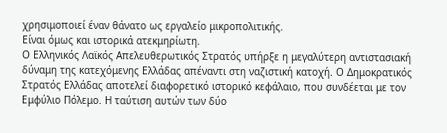χρησιμοποιεί έναν θάνατο ως εργαλείο μικροπολιτικής.
Είναι όμως και ιστορικά ατεκμηρίωτη.
Ο Ελληνικός Λαϊκός Απελευθερωτικός Στρατός υπήρξε η μεγαλύτερη αντιστασιακή δύναμη της κατεχόμενης Ελλάδας απέναντι στη ναζιστική κατοχή. Ο Δημοκρατικός Στρατός Ελλάδας αποτελεί διαφορετικό ιστορικό κεφάλαιο, που συνδέεται με τον Εμφύλιο Πόλεμο. Η ταύτιση αυτών των δύο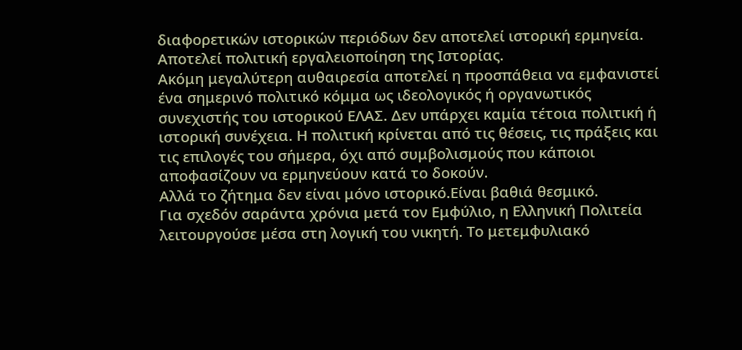διαφορετικών ιστορικών περιόδων δεν αποτελεί ιστορική ερμηνεία. Αποτελεί πολιτική εργαλειοποίηση της Ιστορίας.
Ακόμη μεγαλύτερη αυθαιρεσία αποτελεί η προσπάθεια να εμφανιστεί ένα σημερινό πολιτικό κόμμα ως ιδεολογικός ή οργανωτικός συνεχιστής του ιστορικού ΕΛΑΣ. Δεν υπάρχει καμία τέτοια πολιτική ή ιστορική συνέχεια. Η πολιτική κρίνεται από τις θέσεις, τις πράξεις και τις επιλογές του σήμερα, όχι από συμβολισμούς που κάποιοι αποφασίζουν να ερμηνεύουν κατά το δοκούν.
Αλλά το ζήτημα δεν είναι μόνο ιστορικό.Είναι βαθιά θεσμικό.
Για σχεδόν σαράντα χρόνια μετά τον Εμφύλιο, η Ελληνική Πολιτεία λειτουργούσε μέσα στη λογική του νικητή. Το μετεμφυλιακό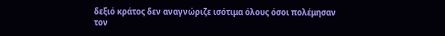δεξιό κράτος δεν αναγνώριζε ισότιμα όλους όσοι πολέμησαν τον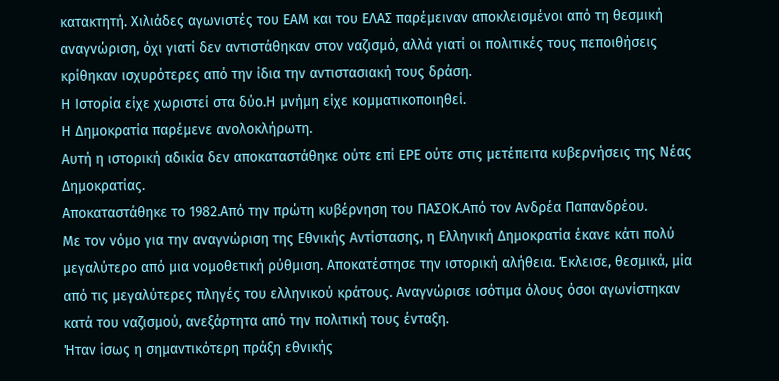κατακτητή. Χιλιάδες αγωνιστές του ΕΑΜ και του ΕΛΑΣ παρέμειναν αποκλεισμένοι από τη θεσμική αναγνώριση, όχι γιατί δεν αντιστάθηκαν στον ναζισμό, αλλά γιατί οι πολιτικές τους πεποιθήσεις κρίθηκαν ισχυρότερες από την ίδια την αντιστασιακή τους δράση.
Η Ιστορία είχε χωριστεί στα δύο.Η μνήμη είχε κομματικοποιηθεί.
Η Δημοκρατία παρέμενε ανολοκλήρωτη.
Αυτή η ιστορική αδικία δεν αποκαταστάθηκε ούτε επί ΕΡΕ ούτε στις μετέπειτα κυβερνήσεις της Νέας Δημοκρατίας.
Αποκαταστάθηκε το 1982.Από την πρώτη κυβέρνηση του ΠΑΣΟΚ.Από τον Ανδρέα Παπανδρέου.
Με τον νόμο για την αναγνώριση της Εθνικής Αντίστασης, η Ελληνική Δημοκρατία έκανε κάτι πολύ μεγαλύτερο από μια νομοθετική ρύθμιση. Αποκατέστησε την ιστορική αλήθεια. Έκλεισε, θεσμικά, μία από τις μεγαλύτερες πληγές του ελληνικού κράτους. Αναγνώρισε ισότιμα όλους όσοι αγωνίστηκαν κατά του ναζισμού, ανεξάρτητα από την πολιτική τους ένταξη.
Ήταν ίσως η σημαντικότερη πράξη εθνικής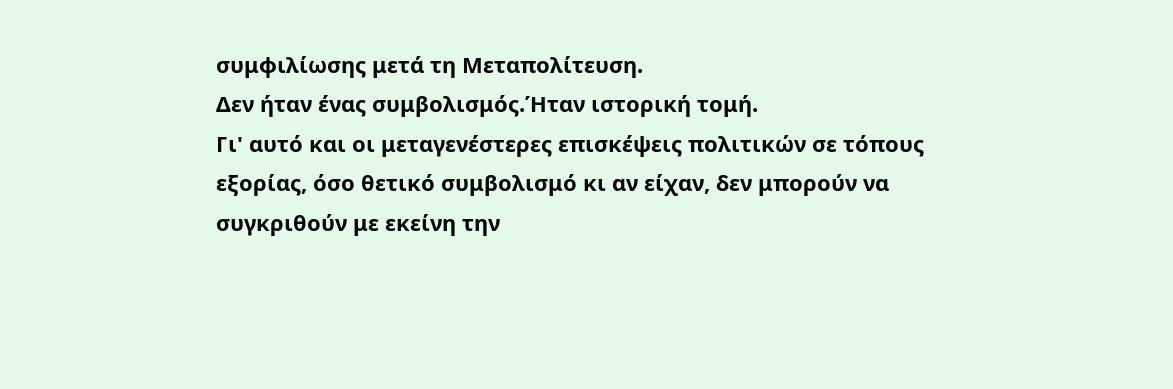συμφιλίωσης μετά τη Μεταπολίτευση.
Δεν ήταν ένας συμβολισμός.Ήταν ιστορική τομή.
Γι' αυτό και οι μεταγενέστερες επισκέψεις πολιτικών σε τόπους εξορίας, όσο θετικό συμβολισμό κι αν είχαν, δεν μπορούν να συγκριθούν με εκείνη την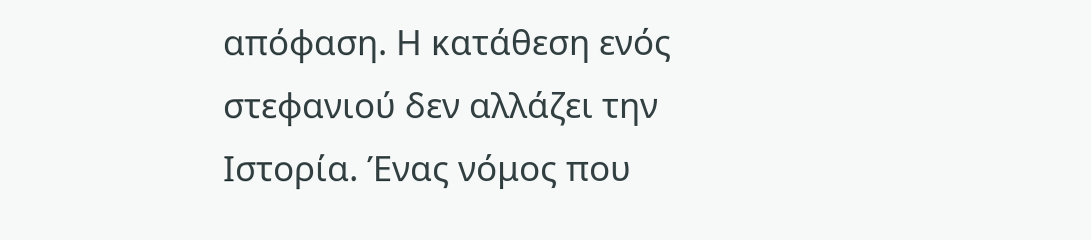απόφαση. Η κατάθεση ενός στεφανιού δεν αλλάζει την Ιστορία. Ένας νόμος που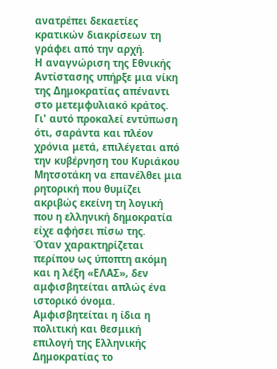ανατρέπει δεκαετίες κρατικών διακρίσεων τη γράφει από την αρχή.
Η αναγνώριση της Εθνικής Αντίστασης υπήρξε μια νίκη της Δημοκρατίας απέναντι στο μετεμφυλιακό κράτος.
Γι' αυτό προκαλεί εντύπωση ότι, σαράντα και πλέον χρόνια μετά, επιλέγεται από την κυβέρνηση του Κυριάκου Μητσοτάκη να επανέλθει μια ρητορική που θυμίζει ακριβώς εκείνη τη λογική που η ελληνική δημοκρατία είχε αφήσει πίσω της.
Όταν χαρακτηρίζεται περίπου ως ύποπτη ακόμη και η λέξη «ΕΛΑΣ», δεν αμφισβητείται απλώς ένα ιστορικό όνομα.
Αμφισβητείται η ίδια η πολιτική και θεσμική επιλογή της Ελληνικής Δημοκρατίας το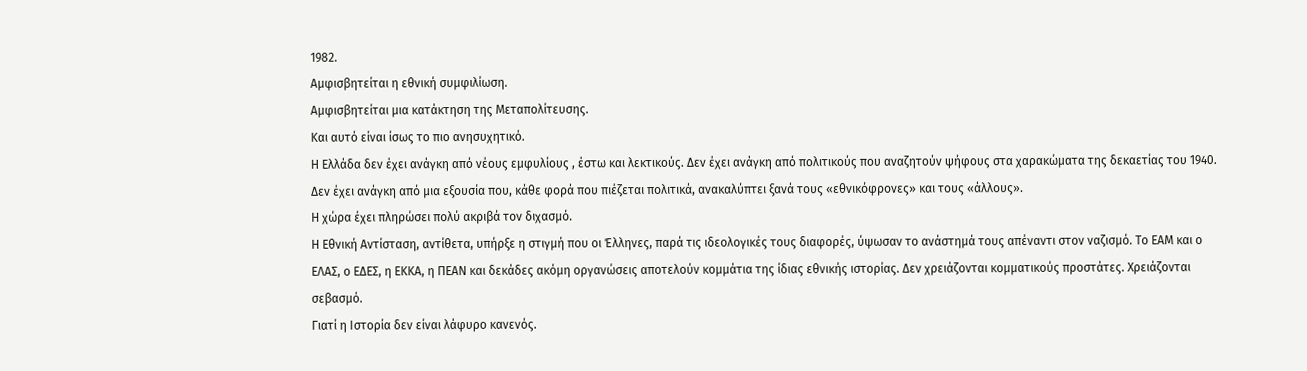1982.
Αμφισβητείται η εθνική συμφιλίωση.
Αμφισβητείται μια κατάκτηση της Μεταπολίτευσης.
Και αυτό είναι ίσως το πιο ανησυχητικό.
Η Ελλάδα δεν έχει ανάγκη από νέους εμφυλίους , έστω και λεκτικούς. Δεν έχει ανάγκη από πολιτικούς που αναζητούν ψήφους στα χαρακώματα της δεκαετίας του 1940. Δεν έχει ανάγκη από μια εξουσία που, κάθε φορά που πιέζεται πολιτικά, ανακαλύπτει ξανά τους «εθνικόφρονες» και τους «άλλους».
Η χώρα έχει πληρώσει πολύ ακριβά τον διχασμό.
Η Εθνική Αντίσταση, αντίθετα, υπήρξε η στιγμή που οι Έλληνες, παρά τις ιδεολογικές τους διαφορές, ύψωσαν το ανάστημά τους απέναντι στον ναζισμό. Το ΕΑΜ και ο ΕΛΑΣ, ο ΕΔΕΣ, η ΕΚΚΑ, η ΠΕΑΝ και δεκάδες ακόμη οργανώσεις αποτελούν κομμάτια της ίδιας εθνικής ιστορίας. Δεν χρειάζονται κομματικούς προστάτες. Χρειάζονται σεβασμό.
Γιατί η Ιστορία δεν είναι λάφυρο κανενός.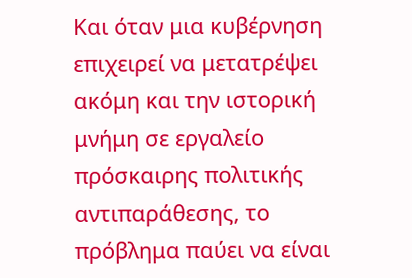Και όταν μια κυβέρνηση επιχειρεί να μετατρέψει ακόμη και την ιστορική μνήμη σε εργαλείο πρόσκαιρης πολιτικής αντιπαράθεσης, το πρόβλημα παύει να είναι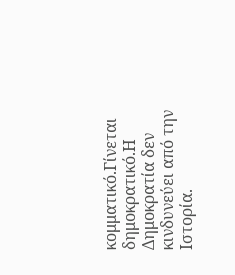κομματικό.Γίνεται δημοκρατικό.Η Δημοκρατία δεν κινδυνεύει από την Ιστορία.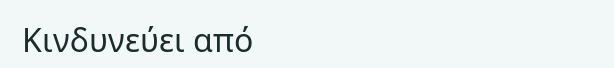Κινδυνεύει από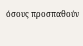όσους προσπαθούν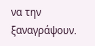να την ξαναγράψουν.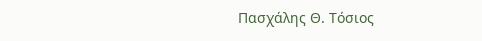Πασχάλης Θ. Τόσιος